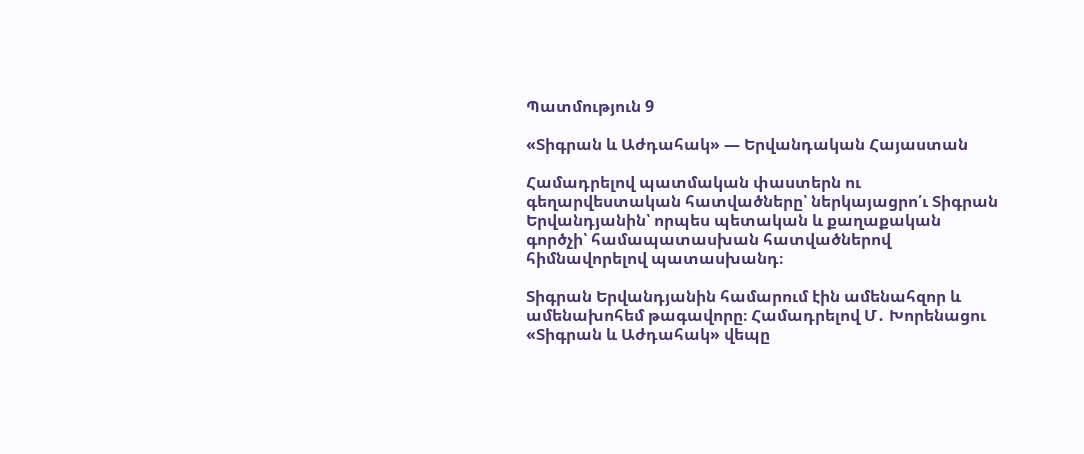Պատմություն 9

«Տիգրան և Աժդահակ» — Երվանդական Հայաստան

Համադրելով պատմական փաստերն ու գեղարվեստական հատվածները՝ ներկայացրո՛ւ Տիգրան Երվանդյանին՝ որպես պետական և քաղաքական գործչի՝ համապատասխան հատվածներով հիմնավորելով պատասխանդ։

Տիգրան Երվանդյանին համարում էին ամենահզոր և ամենախոհեմ թագավորը։ Համադրելով Մ․ Խորենացու «Տիգրան և Աժդահակ» վեպը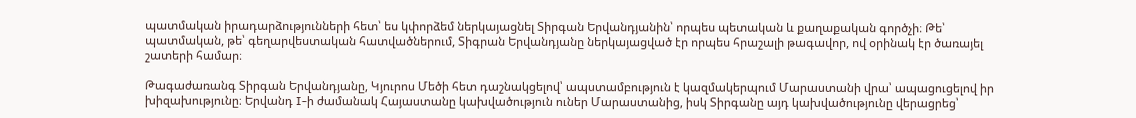պատմական իրադարձությունների հետ՝ ես կփորձեմ ներկայացնել Տիրգան Երվանդյանին՝ որպես պետական և քաղաքական գործչի։ Թե՝ պատմական, թե՝ գեղարվեստական հատվածներում, Տիգրան Երվանդյանը ներկայացված էր որպես հրաշալի թագավոր, ով օրինակ էր ծառայել շատերի համար։

Թագաժառանգ Տիրգան Երվանդյանը, Կյուրոս Մեծի հետ դաշնակցելով՝ ապստամբություն է կազմակերպում Մարաստանի վրա՝ ապացուցելով իր խիզախությունը։ Երվանդ I-ի ժամանակ Հայաստանը կախվածություն ուներ Մարաստանից, իսկ Տիրգանը այդ կախվածությունը վերացրեց՝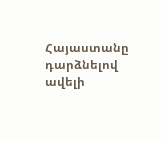Հայաստանը դարձնելով ավելի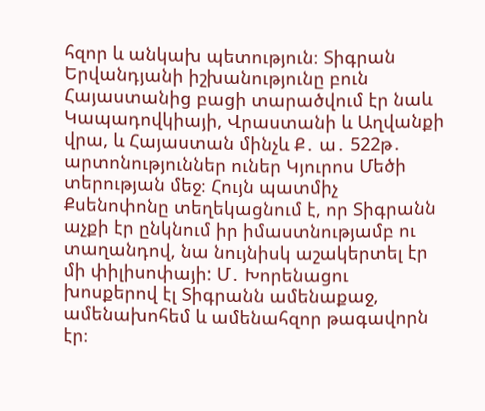հզոր և անկախ պետություն։ Տիգրան Երվանդյանի իշխանությունը բուն Հայաստանից բացի տարածվում էր նաև Կապադովկիայի, Վրաստանի և Աղվանքի վրա, և Հայաստան մինչև Ք․ ա․ 522թ․ արտոնություններ ուներ Կյուրոս Մեծի տերության մեջ։ Հույն պատմիչ Քսենոփոնը տեղեկացնում է, որ Տիգրանն աչքի էր ընկնում իր իմաստնությամբ ու տաղանդով, նա նույնիսկ աշակերտել էր մի փիլիսոփայի: Մ․ Խորենացու խոսքերով էլ Տիգրանն ամենաքաջ, ամենախոհեմ և ամենահզոր թագավորն էր։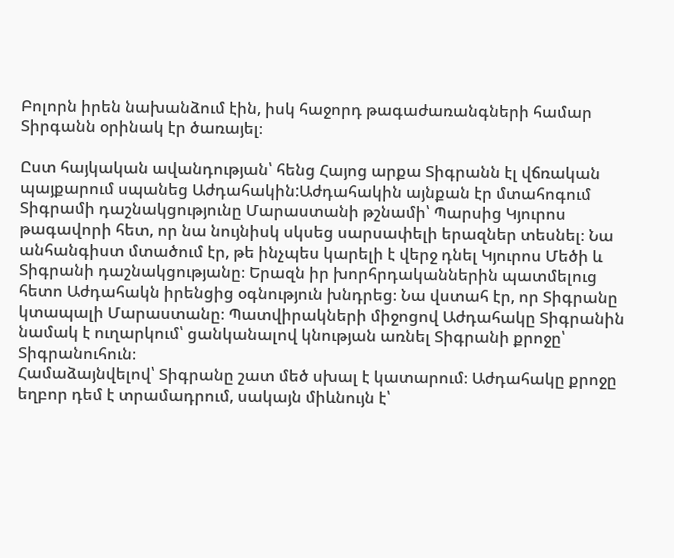Բոլորն իրեն նախանձում էին, իսկ հաջորդ թագաժառանգների համար Տիրգանն օրինակ էր ծառայել։

Ըստ հայկական ավանդության՝ հենց Հայոց արքա Տիգրանն էլ վճռական պայքարում սպանեց Աժդահակին:Աժդահակին այնքան էր մտահոգում Տիգրամի դաշնակցությունը Մարաստանի թշնամի՝ Պարսից Կյուրոս թագավորի հետ, որ նա նույնիսկ սկսեց սարսափելի երազներ տեսնել։ Նա անհանգիստ մտածում էր, թե ինչպես կարելի է վերջ դնել Կյուրոս Մեծի և Տիգրանի դաշնակցությանը։ Երազն իր խորհրդականներին պատմելուց հետո Աժդահակն իրենցից օգնություն խնդրեց։ Նա վստահ էր, որ Տիգրանը կտապալի Մարաստանը։ Պատվիրակների միջոցով Աժդահակը Տիգրանին նամակ է ուղարկում՝ ցանկանալով կնության առնել Տիգրանի քրոջը՝ Տիգրանուհուն։
Համաձայնվելով՝ Տիգրանը շատ մեծ սխալ է կատարում։ Աժդահակը քրոջը եղբոր դեմ է տրամադրում, սակայն միևնույն է՝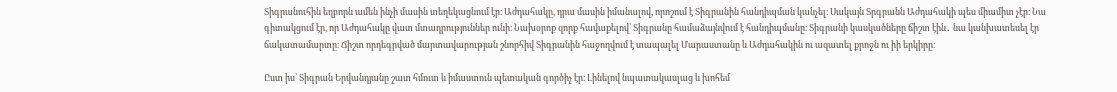Տիգրանուհին եղբորն ամեն ինչի մասին տեղեկացնում էր։ Աժդահակը, դրա մասին իմանալով, որոշում է Տիգրանին հանդիպման կանչել։ Սակայն Տրգրանն Աժդահակի պես միամիտ չէր։ Նա գիտակցում էր, որ Աժդահակը վատ մտադրություններ ունի։ Նախօրոք զորք հավաքելով՝ Տիգրանը համաձայնվում է հանդիպմանը։ Տիգրանի կասկածները ճիշտ էին․ նա կանխատեսել էր ճակատամարտը։ Ճիշտ որդեգրված մարտավարության շնորհիվ Տիգրանին հաջողվում է տապալել Մարաստանը և Աժդահակին ու ազատել քրոջն ու իի երկիրը։

Ըստ իս՝ Տիգրան Երվանդյանը շատ հմուտ և իմաստուն պետական գործիչ էր։ Լինելով նպատակասլաց և խոհեմ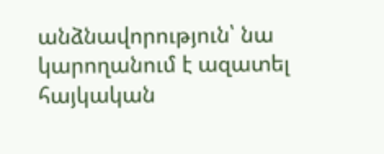անձնավորություն՝ նա կարողանում է ազատել հայկական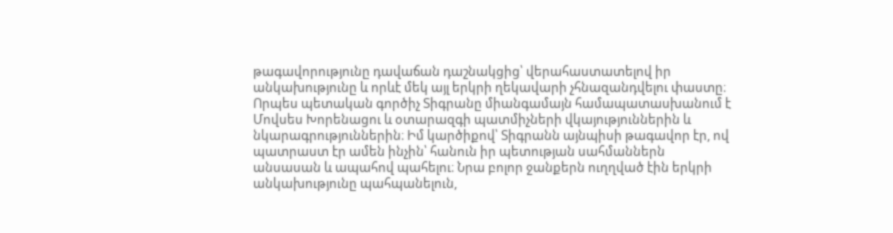թագավորությունը դավաճան դաշնակցից՝ վերահաստատելով իր անկախությունը և որևէ մեկ այլ երկրի ղեկավարի չհնազանդվելու փաստը։ Որպես պետական գործիչ Տիգրանը միանգամայն համապատասխանում է Մովսես Խորենացու և օտարազգի պատմիչների վկայություններին և նկարագրություններին։ Իմ կարծիքով՝ Տիգրանն այնպիսի թագավոր էր, ով պատրաստ էր ամեն ինչին՝ հանուն իր պետության սահմաններն անսասան և ապահով պահելու։ Նրա բոլոր ջանքերն ուղղված էին երկրի անկախությունը պահպանելուն,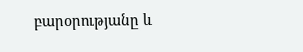բարօրությանը և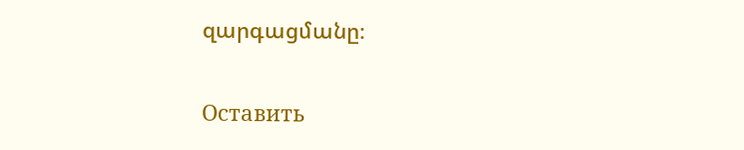զարգացմանը։

Оставить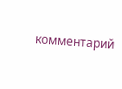комментарий